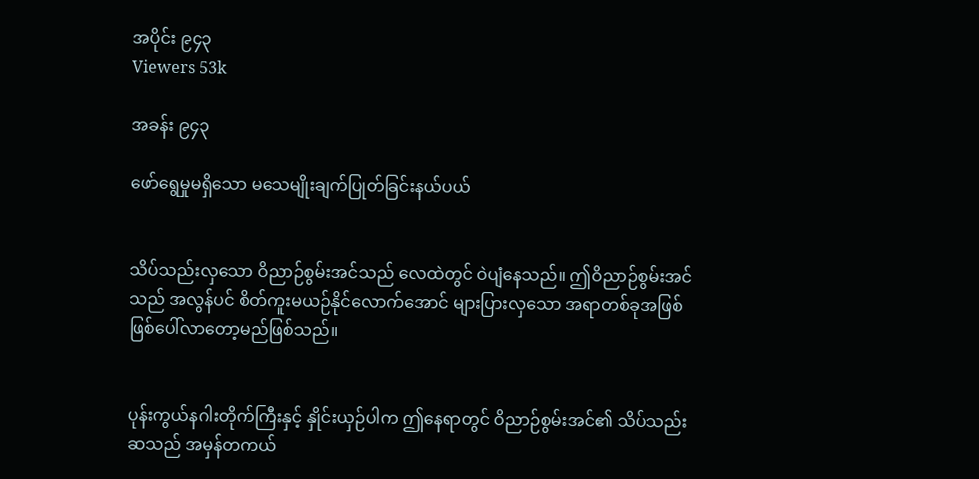အပိုင်း ၉၄၃
Viewers 53k

အခန်း ၉၄၃

ဖော်ရွေမှုမရှိသော မသေမျိုးချက်ပြုတ်ခြင်းနယ်ပယ်


သိပ်သည်းလှသော ဝိညာဉ်စွမ်းအင်သည် လေထဲတွင် ဝဲပျံနေသည်။ ဤဝိညာဉ်စွမ်းအင်သည် အလွန်ပင် စိတ်ကူးမယဉ်နိုင်လောက်အောင် များပြားလှသော အရာတစ်ခုအဖြစ် ဖြစ်ပေါ်လာတော့မည်ဖြစ်သည်။


ပုန်းကွယ်နဂါးတိုက်ကြီးနှင့် နှိုင်းယှဉ်ပါက ဤနေရာတွင် ဝိညာဉ်စွမ်းအင်၏ သိပ်သည်းဆသည် အမှန်တကယ်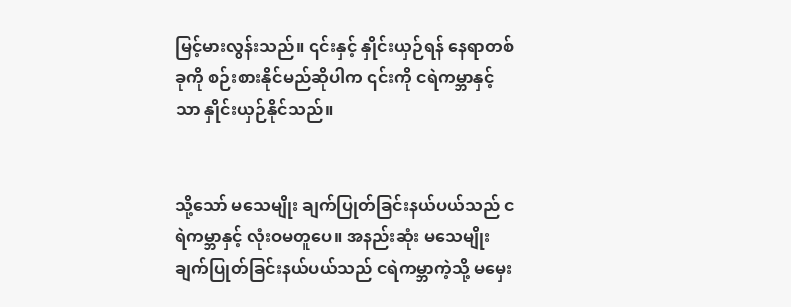မြင့်မားလွန်းသည်။ ၎င်းနှင့် နှိုင်းယှဉ်ရန် နေရာတစ်ခုကို စဉ်းစားနိုင်မည်ဆိုပါက ၎င်းကို ငရဲကမ္ဘာနှင့်သာ နှိုင်းယှဉ်နိုင်သည်။


သို့သော် မသေမျိုး ချက်ပြုတ်ခြင်းနယ်ပယ်သည် ငရဲကမ္ဘာနှင့် လုံးဝမတူပေ။ အနည်းဆုံး မသေမျိုးချက်ပြုတ်ခြင်းနယ်ပယ်သည် ငရဲကမ္ဘာကဲ့သို့ မမှေး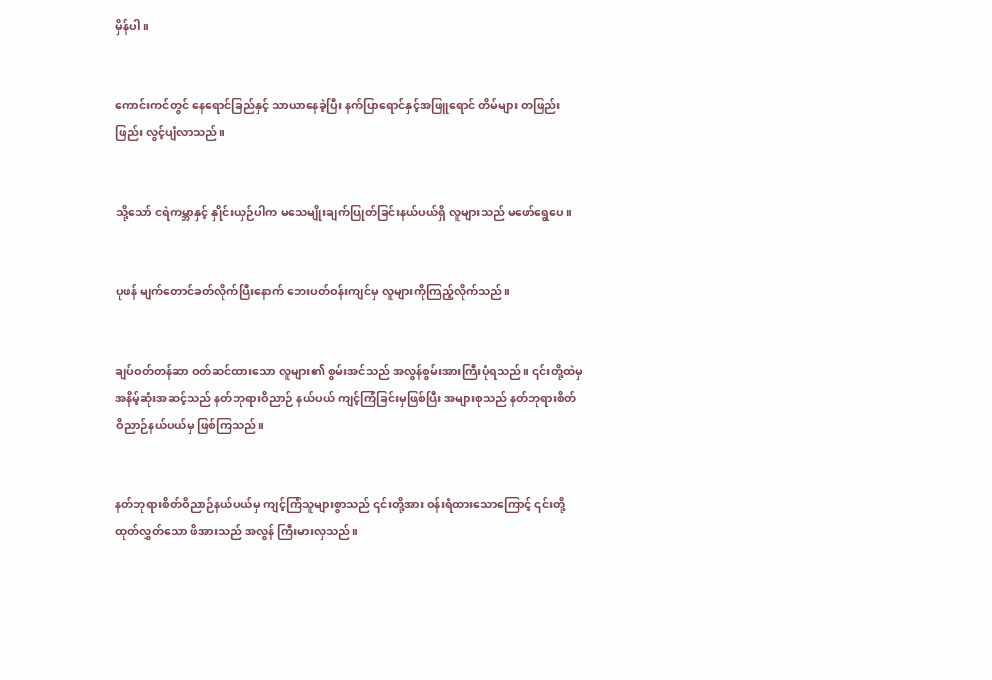မှိန်ပါ။


ကောင်းကင်တွင် နေရောင်ခြည်နှင့် သာယာနေခဲ့ပြီး နက်ပြာရောင်နှင့်အဖြူရောင် တိမ်များ တဖြည်းဖြည်း လွင့်ပျံလာသည်။


သို့သော် ငရဲကမ္ဘာနှင့် နှိုင်းယှဉ်ပါက မသေမျိုးချက်ပြုတ်ခြင်းနယ်ပယ်ရှိ လူများသည် မဖော်ရွေပေ။


ပုဖန် မျက်တောင်ခတ်လိုက်ပြီးနောက် ဘေးပတ်ဝန်းကျင်မှ လူများကိုကြည့်လိုက်သည်။


ချပ်ဝတ်တန်ဆာ ဝတ်ဆင်ထားသော လူများ၏ စွမ်းအင်သည် အလွန်စွမ်းအားကြီးပုံရသည်။ ၎င်းတို့ထဲမှ အနိမ့်ဆုံးအဆင့်သည် နတ်ဘုရားဝိညာဉ် နယ်ပယ် ကျင့်ကြံခြင်းမှဖြစ်ပြီး အများစုသည် နတ်ဘုရားစိတ်ဝိညာဉ်နယ်ပယ်မှ ဖြစ်ကြသည်။


နတ်ဘုရားစိတ်ဝိညာဉ်နယ်ပယ်မှ ကျင့်ကြံသူများစွာသည် ၎င်းတို့အား ဝန်းရံထားသောကြောင့် ၎င်းတို့ထုတ်လွှတ်သော ဖိအားသည် အလွန် ကြီးမားလှသည်။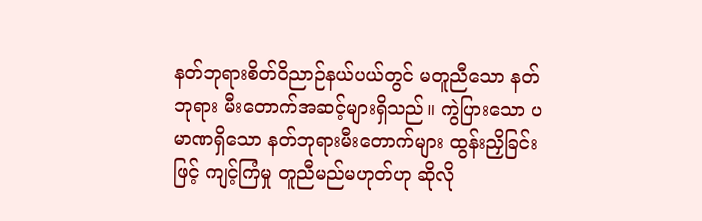နတ်ဘုရားစိတ်ဝိညာဉ်နယ်ပယ်တွင် မတူညီသော နတ်ဘုရား မီးတောက်အဆင့်များရှိသည်။ ကွဲပြားသော ပမာဏရှိသော နတ်ဘုရားမီးတောက်များ ထွန်းညှိခြင်းဖြင့် ကျင့်ကြံမှု တူညီမည်မဟုတ်ဟု ဆိုလို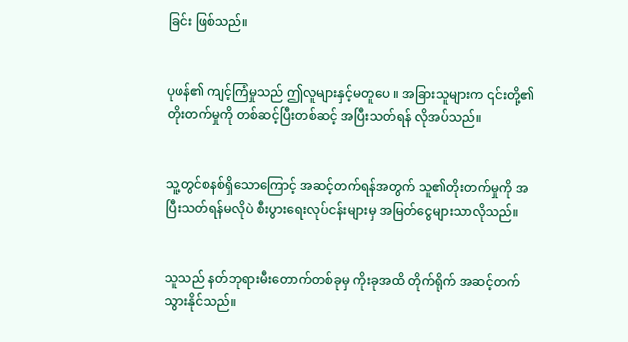ခြင်း ဖြစ်သည်။


ပုဖန်၏ ကျင့်ကြံမှုသည် ဤလူများနှင့်မတူပေ ။ အခြားသူများက ၎င်းတို့၏တိုးတက်မှုကို တစ်ဆင့်ပြီးတစ်ဆင့် အပြီးသတ်ရန် လိုအပ်သည်။


သူ့တွင်စနစ်ရှိသောကြောင့် အဆင့်တက်ရန်အတွက် သူ၏တိုးတက်မှုကို အပြီးသတ်ရန်မလိုပဲ စီးပွားရေးလုပ်ငန်းများမှ အမြတ်ငွေများသာလိုသည်။


သူသည် နတ်ဘုရားမီးတောက်တစ်ခုမှ ကိုးခုအထိ တိုက်ရိုက် အဆင့်တက်သွားနိုင်သည်။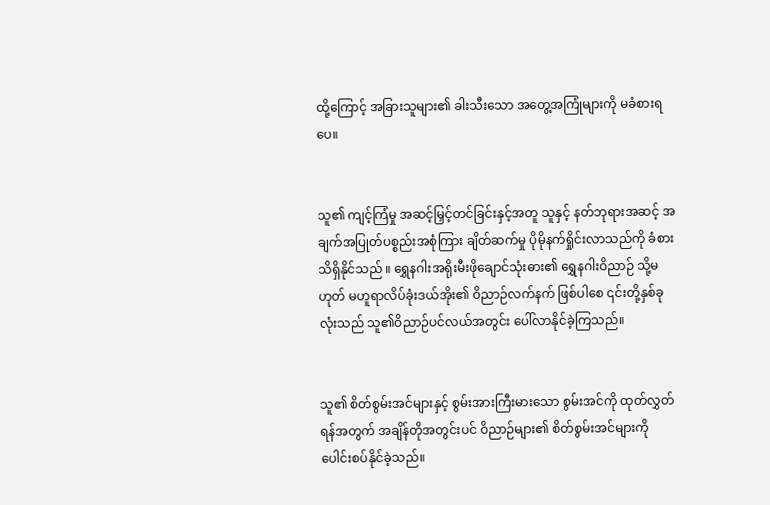ထို့ကြောင့် အခြားသူများ၏ ခါးသီးသော အတွေ့အကြုံများကို မခံစားရပေ။


သူ၏ ကျင့်ကြံမှု အဆင့်မြှင့်တင်ခြင်းနှင့်အတူ သူနှင့် နတ်ဘုရားအဆင့် အချက်အပြုတ်ပစ္စည်းအစုံကြား ချိတ်ဆက်မှု ပိုမိုနက်ရှိုင်းလာသည်ကို ခံစားသိရှိနိုင်သည် ။ ရွှေနဂါးအရိုးမီးဖိုချောင်သုံးဓား၏ ရွှေနဂါးဝိညာဉ် သို့မဟုတ် မဟူရာလိပ်ခုံးဒယ်အိုး၏ ဝိညာဉ်လက်နက် ဖြစ်ပါစေ ၎င်းတို့နှစ်ခုလုံးသည် သူ၏ဝိညာဉ်ပင်လယ်အတွင်း ပေါ်လာနိုင်ခဲ့ကြသည်။


သူ၏ စိတ်စွမ်းအင်များနှင့် စွမ်းအားကြီးမားသော စွမ်းအင်ကို ထုတ်လွှတ်ရန်အတွက် အချိန်တိုအတွင်းပင် ဝိညာဉ်များ၏ စိတ်စွမ်းအင်များကို ပေါင်းစပ်နိုင်ခဲ့သည်။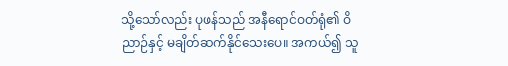သို့သော်လည်း ပုဖန်သည် အနီရောင်ဝတ်ရုံ၏ ဝိညာဉ်နှင့် မချိတ်ဆက်နိုင်သေးပေ။ အကယ်၍ သူ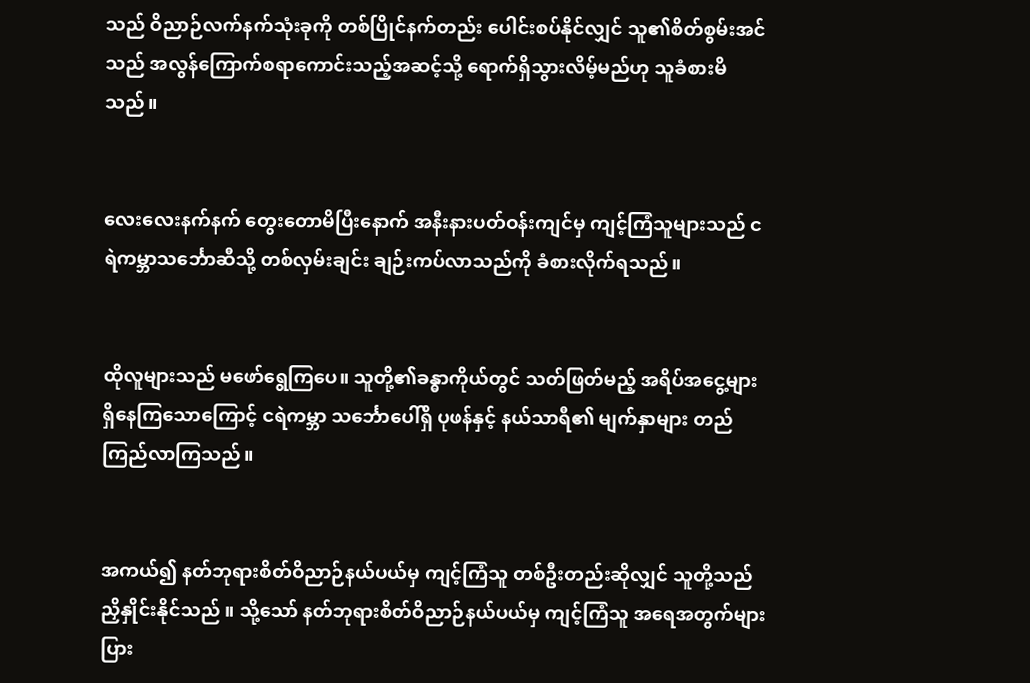သည် ဝိညာဉ်လက်နက်သုံးခုကို တစ်ပြိုင်နက်တည်း ပေါင်းစပ်နိုင်လျှင် သူ၏စိတ်စွမ်းအင်သည် အလွန်ကြောက်စရာကောင်းသည့်အဆင့်သို့ ရောက်ရှိသွားလိမ့်မည်ဟု သူခံစားမိသည်။


လေးလေးနက်နက် တွေးတောမိပြီးနောက် အနီးနားပတ်ဝန်းကျင်မှ ကျင့်ကြံသူများသည် ငရဲကမ္ဘာသင်္ဘောဆီသို့ တစ်လှမ်းချင်း ချဉ်းကပ်လာသည်ကို ခံစားလိုက်ရသည်။


ထိုလူများသည် မဖော်ရွေ‌ကြပေ။ သူတို့၏ခန္ဓာကိုယ်တွင် သတ်ဖြတ်မည့် အရိပ်အငွေ့များ ရှိနေကြသောကြောင့် ငရဲကမ္ဘာ သင်္ဘောပေါ်ရှိ ပုဖန်နှင့် နယ်သာရီ၏ မျက်နှာများ တည်ကြည်လာကြသည်။


အကယ်၍ နတ်ဘုရားစိတ်ဝိညာဉ်နယ်ပယ်မှ ကျင့်ကြံသူ တစ်ဦးတည်းဆိုလျှင် သူတို့သည် ညှိနှိုင်းနိုင်သည် ။ သို့သော် နတ်ဘုရားစိတ်ဝိညာဉ်နယ်ပယ်မှ ကျင့်ကြံသူ အရေအတွက်များပြား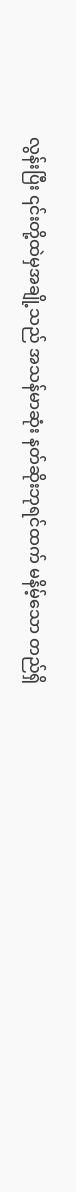လွန်းပြီး ၎င်းတို့ထဲမှအချို့သည် အသန်မာဆုံး နတ်ဆိုးဘုရင်ထက် မနိမ့်သော တည်ရှိ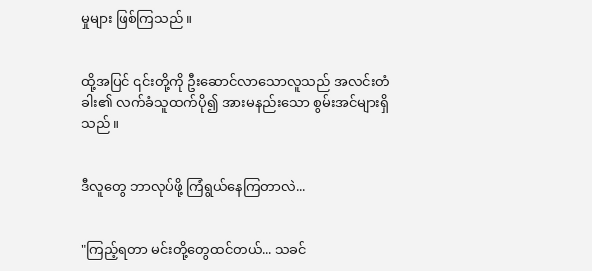မှုများ ဖြစ်ကြသည်။


ထို့အပြင် ၎င်းတို့ကို ဦးဆောင်လာသောလူသည် အလင်းတံခါး၏ လက်ခံသူထက်ပို၍ အားမနည်းသော စွမ်းအင်များရှိသည်။


ဒီလူတွေ ဘာလုပ်ဖို့ ကြံ‌ရွယ်နေကြတာလဲ...


"ကြည့်ရတာ မင်းတို့တွေထင်တယ်... သခင်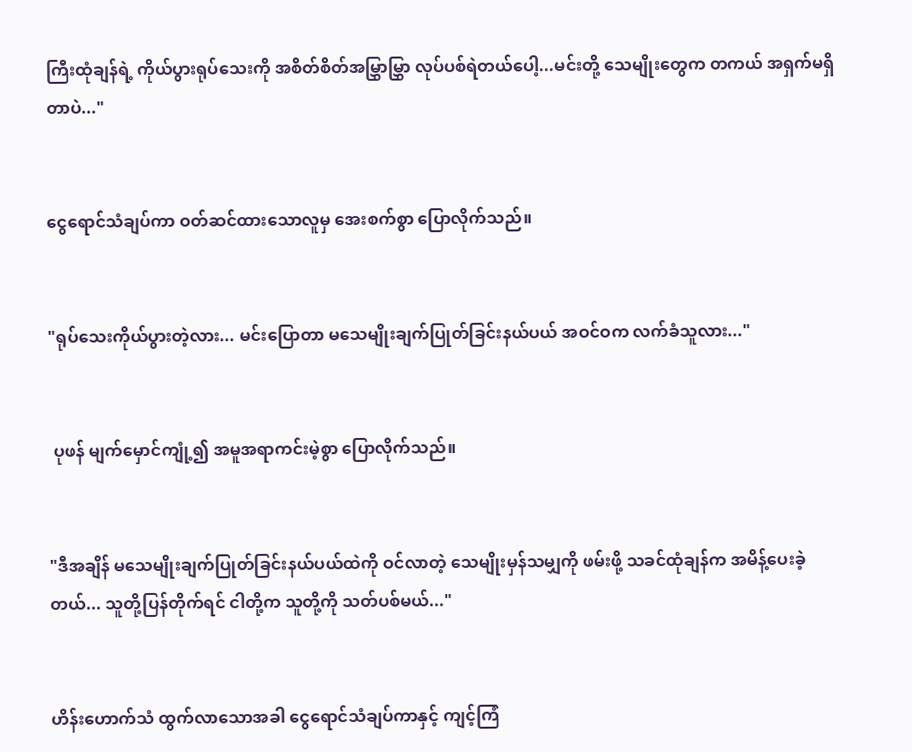ကြီးထုံချန်ရဲ့ ကိုယ်ပွားရုပ်သေးကို အစိတ်စိတ်အမြွှာမြွှာ လုပ်ပစ်ရဲတယ်ပေါ့...မင်းတို့ သေမျိုးတွေက တကယ် အရှက်မရှိတာပဲ..."


ငွေရောင်သံချပ်ကာ ဝတ်ဆင်ထားသောလူမှ အေးစက်စွာ ပြောလိုက်သည်။


"ရုပ်သေးကိုယ်ပွားတဲ့လား... မင်းပြောတာ မသေမျိုးချက်ပြုတ်ခြင်းနယ်ပယ် အဝင်ဝက လက်ခံသူလား..."


 ပုဖန် မျက်မှောင်ကျုံ့၍ အမူအရာကင်းမဲ့စွာ ပြောလိုက်သည်။


"ဒီအချိန် မသေမျိုးချက်ပြုတ်ခြင်းနယ်ပယ်ထဲကို ဝင်လာတဲ့ သေမျိုးမှန်သမျှကို ဖမ်းဖို့ သခင်ထုံချန်က အမိန့်ပေးခဲ့တယ်... သူတို့ပြန်တိုက်ရင် ငါတို့က သူတို့ကို သတ်ပစ်မယ်..."


ဟိန်းဟောက်သံ ထွက်လာသောအခါ ငွေရောင်သံချပ်ကာနှင့် ကျင့်ကြံ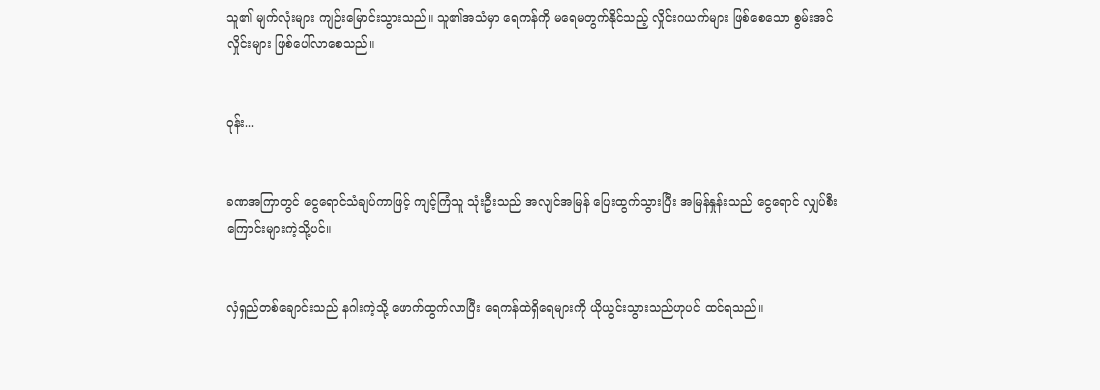သူ၏ မျက်လုံးများ ကျဉ်းမြောင်းသွားသည်။ သူ၏အသံမှာ ရေကန်ကို မရေမတွက်နိုင်သည့် လှိုင်းဂယက်များ ဖြစ်စေသော စွမ်းအင်လှိုင်းများ ဖြစ်ပေါ်လာစေသည်။


ဝုန်း...


ခဏအကြာတွင် ငွေရောင်သံချပ်ကာဖြင့် ကျင့်ကြံသူ သုံးဦးသည် အလျင်အမြန် ပြေးထွက်သွားပြီး အမြန်နှုန်းသည် ငွေရောင် လျှပ်စီးကြောင်းများကဲ့သို့ပင်။


လှံရှည်တစ်ချောင်းသည် နဂါးကဲ့သို့ ဖောက်ထွက်လာပြီး ရေကန်ထဲရှိရေများကို ယိုယွင်းသွားသည်ဟုပင် ထင်ရသည်။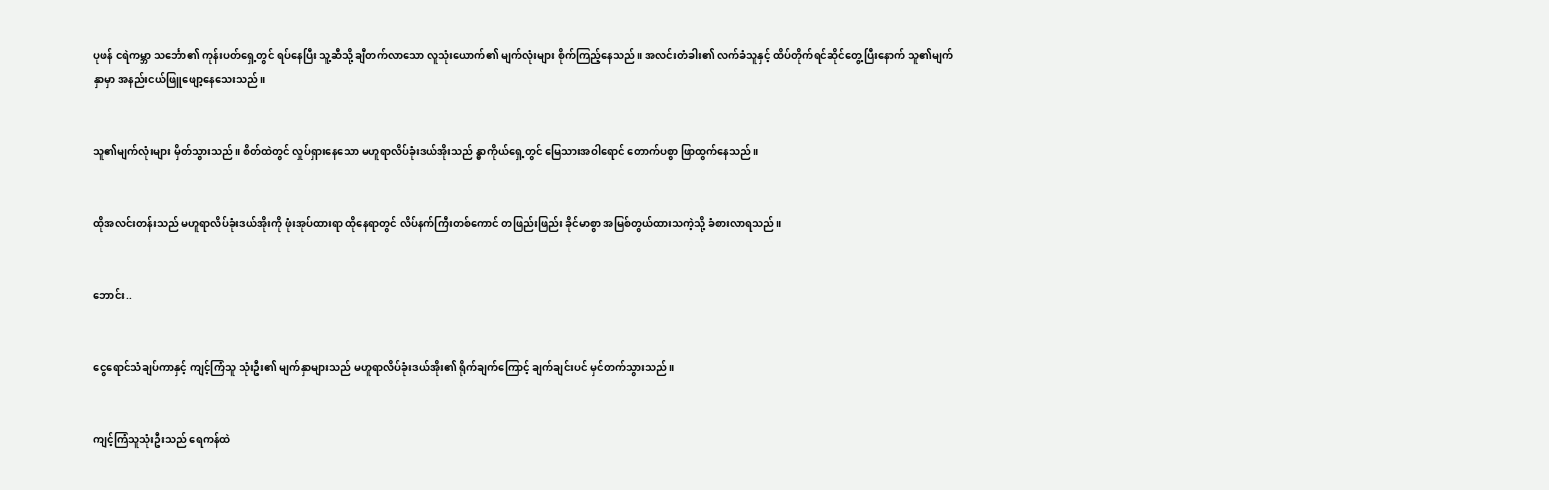ပုဖန် ငရဲကမ္ဘာ သင်္ဘော၏ ကုန်းပတ်ရှေ့တွင် ရပ်နေပြီး သူ့ဆီသို့ ချီတက်လာသော လူသုံးယောက်၏ မျက်လုံးများ စိုက်ကြည့်နေသည်။ အလင်းတံခါး၏ လက်ခံသူနှင့် ထိပ်တိုက်ရင်ဆိုင်တွေ့ပြီးနောက် သူ၏မျက်နှာမှာ အနည်းငယ်ဖြူဖျော့နေသေးသည်။


သူ၏မျက်လုံးများ မှိတ်သွားသည်။ စိတ်ထဲတွင် လှုပ်ရှားနေသော မဟူရာလိပ်ခုံးဒယ်အိုးသည် န္ဓာကိုယ်ရှေ့တွင် မြေသားအဝါရောင် တောက်ပစွာ ဖြာထွက်နေသည်။


ထိုအလင်းတန်းသည် မဟူရာလိပ်ခုံးဒယ်အိုးကို ဖုံးအုပ်ထားရာ ထိုနေရာတွင် လိပ်နက်ကြီးတစ်ကောင် တဖြည်းဖြည်း ခိုင်မာစွာ အမြစ်တွယ်ထားသကဲ့သို့ ခံစားလာရသည်။


ဘောင်း..


ငွေရောင်သံချပ်ကာနှင့် ကျင့်ကြံသူ သုံးဦး၏ မျက်နှာများသည် မဟူရာလိပ်ခုံးဒယ်အိုး၏ ရိုက်ချက်ကြောင့် ချက်ချင်းပင် မှင်တက်သွားသည်။


ကျင့်ကြံသူသုံးဦးသည် ရေကန်ထဲ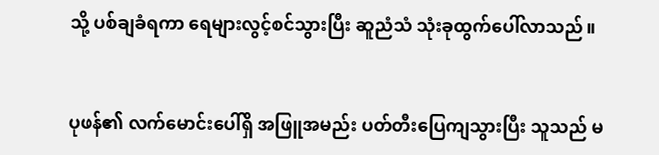သို့ ပစ်ချခံရကာ ရေများလွင့်စင်သွားပြီး ဆူညံသံ သုံးခုထွက်ပေါ်လာသည်။


ပုဖန်၏ လက်မောင်းပေါ်ရှိ အဖြူအမည်း ပတ်တီးပြေကျသွားပြီး သူသည် မ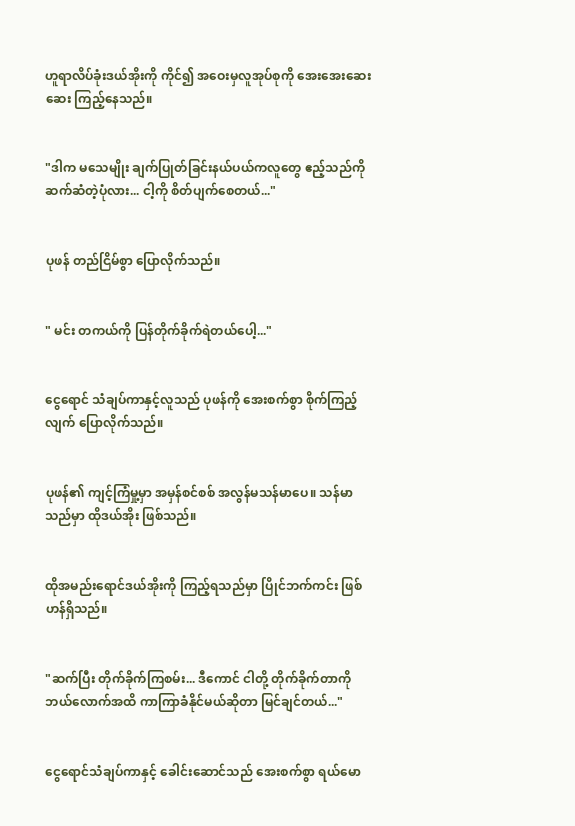ဟူရာလိပ်ခုံးဒယ်အိုးကို ကိုင်၍ အဝေးမှလူအုပ်စုကို အေးအေးဆေးဆေး ကြည့်နေသည်။


"ဒါက မသေမျိုး ချက်ပြုတ်ခြင်းနယ်ပယ်ကလူတွေ ဧည့်သည်ကို ဆက်ဆံတဲ့ပုံလား... ငါ့ကို စိတ်ပျက်စေတယ်..."


ပုဖန် တည်ငြိမ်စွာ ပြောလိုက်သည်။


" မင်း တကယ်ကို ပြန်တိုက်ခိုက်ရဲတယ်ပေါ့..."


ငွေရောင် သံချပ်ကာနှင့်လူသည် ပုဖန်ကို အေးစက်စွာ စိုက်ကြည့်လျက် ပြောလိုက်သည်။


ပုဖန်၏ ကျင့်ကြံမှု့မှာ အမှန်စင်စစ် အလွန်မသန်မာပေ။ သန်မာသည်မှာ ထိုဒယ်အိုး ဖြစ်သည်။


ထိုအမည်းရောင်ဒယ်အိုးကို ကြည့်ရသည်မှာ ပြိုင်ဘက်ကင်း ဖြစ်ဟန်ရှိသည်။


"ဆက်ပြီး တိုက်ခိုက်ကြစမ်း... ဒီကောင် ငါတို့ တိုက်ခိုက်တာကို ဘယ်လောက်အထိ ကာကြာခံနိုင်မယ်ဆိုတာ မြင်ချင်တယ်..."


ငွေရောင်သံချပ်ကာနှင့် ခေါင်းဆောင်သည် အေးစက်စွာ ရယ်မော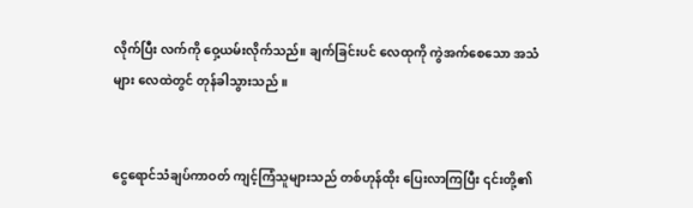လိုက်ပြီး လက်ကို ဝှေ့ယမ်းလိုက်သည်။ ချက်ခြင်းပင် လေထုကို ကွဲအက်စေသော အသံများ လေထဲတွင် တုန်ခါသွားသည် ။


ငွေရောင်သံချပ်ကာဝတ် ကျင့်ကြံသူများသည် တစ်ဟုန်ထိုး ပြေးလာကြပြီး ၎င်းတို့၏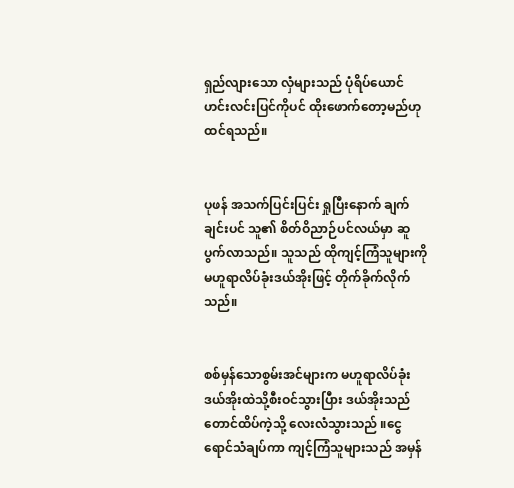ရှည်လျားသော လှံများသည် ပုံရိပ်ယောင် ဟင်းလင်းပြင်ကိုပင် ထိုးဖောက်တော့မည်ဟု ထင်ရသည်။


ပုဖန် အသက်ပြင်းပြင်း ရှုပြီးနောက် ချက်ချင်းပင် သူ၏ စိတ်ဝိညာဉ်ပင်လယ်မှာ ဆူပွက်လာသည်။ သူသည် ထိုကျင့်ကြံသူများကို မဟူရာလိပ်ခုံးဒယ်အိုးဖြင့် တိုက်ခိုက်လိုက်သည်။


စစ်မှန်သောစွမ်းအင်များက မဟူရာလိပ်ခုံးဒယ်အိုးထဲသို့စီးဝင်သွားပြီား ဒယ်အိုးသည် တောင်ထိပ်ကဲ့သို့ လေးလံသွားသည် ။ငွေရောင်သံချပ်ကာ ကျင့်ကြံသူများသည် အမှန်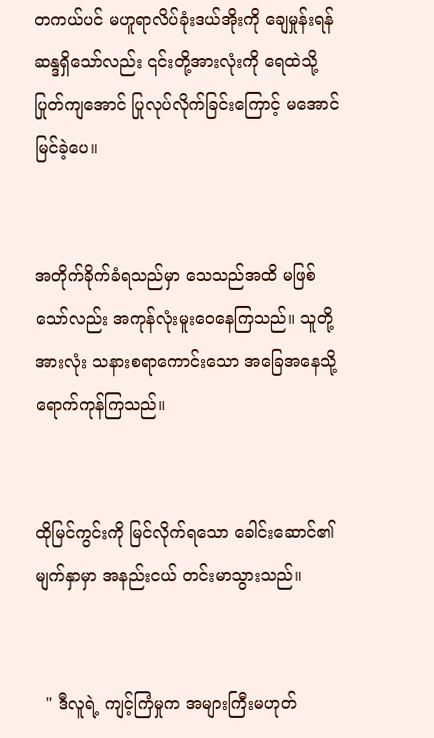တကယ်ပင် မဟူရာလိပ်ခုံးဒယ်အိုးကို ချေမှုန်းရန် ဆန္ဒရှိသော်လည်း ၎င်းတို့အားလုံးကို ရေထဲသို့ ပြုတ်ကျအောင် ပြုလုပ်လိုက်ခြင်းကြောင့် မအောင်မြင်ခဲ့ပေ။


အတိုက်ခိုက်ခံရသည်မှာ သေသည်အထိ မဖြစ်သော်လည်း အကုန်လုံးမူးဝေနေကြသည်။ သူတို့အားလုံး သနားစရာကောင်းသော အခြေအနေသို့ ရောက်ကုန်ကြသည်။


ထိုမြင်ကွင်းကို မြင်လိုက်ရသော ခေါင်းဆောင်၏ မျက်နှာမှာ အနည်းငယ် တင်းမာသွားသည်။


  " ဒီလူရဲ့ ကျင့်ကြံမှုက အများကြီးမဟုတ်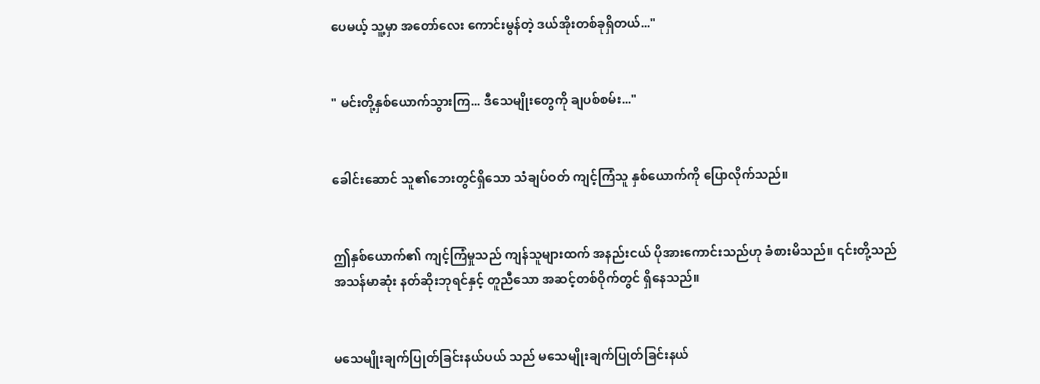ပေမယ့် သူ့မှာ အတော်လေး ကောင်းမွန်တဲ့ ဒယ်အိုးတစ်ခုရှိတယ်..."


" မင်းတို့နှစ်ယောက်သွားကြ... ဒီသေမျိုးတွေကို ချပစ်စမ်း..."


ခေါင်းဆောင် သူ၏ဘေးတွင်ရှိသော သံချပ်ဝတ် ကျင့်ကြံသူ နှစ်ယောက်ကို ပြောလိုက်သည်။


ဤနှစ်ယောက်၏ ကျင့်ကြံမှုသည် ကျန်သူများထက် အနည်းငယ် ပိုအားကောင်းသည်ဟု ခံစားမိသည်။ ၎င်းတို့သည် အသန်မာဆုံး နတ်ဆိုးဘုရင်နှင့် တူညီသော အဆင့်တစ်ဝိုက်တွင် ရှိနေသည်။


မသေမျိုးချက်ပြုတ်ခြင်းနယ်ပယ် သည် မသေမျိုးချက်ပြုတ်ခြင်းနယ်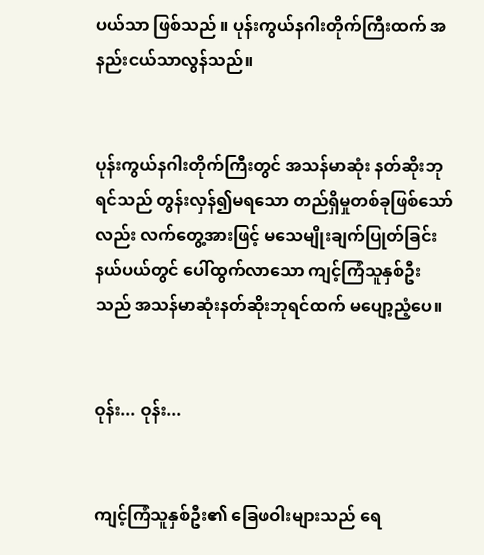ပယ်သာ ဖြစ်သည် ။ ပုန်းကွယ်နဂါးတိုက်ကြီးထက် အနည်းငယ်သာလွန်သည်။


ပုန်းကွယ်နဂါးတိုက်ကြီးတွင် အသန်မာဆုံး နတ်ဆိုးဘုရင်သည် တွန်းလှန်၍မရသော တည်ရှိမှုတစ်ခုဖြစ်သော်လည်း လက်တွေ့အားဖြင့် မသေမျိုးချက်ပြုတ်ခြင်းနယ်ပယ်တွင် ပေါ်ထွက်လာသော ကျင့်ကြံသူနှစ်ဦးသည် အသန်မာဆုံးနတ်ဆိုးဘုရင်ထက် မပျော့ညံ့ပေ။


ဝုန်း... ဝုန်း...


ကျင့်ကြံသူနှစ်ဦး၏ ခြေဖဝါးများသည် ရေ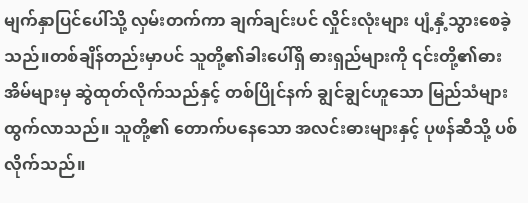မျက်နှာပြင်ပေါ်သို့ လှမ်းတက်ကာ ချက်ချင်းပင် လှိုင်းလုံးများ ပျံ့နှံ့သွားစေခဲ့သည်။တစ်ချိန်တည်းမှာပင် သူတို့၏ခါးပေါ်ရှိ ဓားရှည်များကို ၎င်းတို့၏ဓားအိမ်များမှ ဆွဲထုတ်လိုက်သည်နှင့် တစ်ပြိုင်နက် ချွင်ချွင်ဟူသော မြည်သံများ ထွက်လာသည်။ သူတို့၏ တောက်ပနေသော အလင်းဓားများနှင့် ပုဖန်ဆီသို့ ပစ်လိုက်သည်။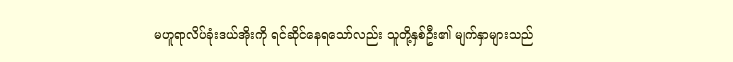မဟူရာလိပ်ခုံးဒယ်အိုးကို ရင်ဆိုင်နေရသော်လည်း သူတို့နှစ်ဦး၏ မျက်နှာများသည်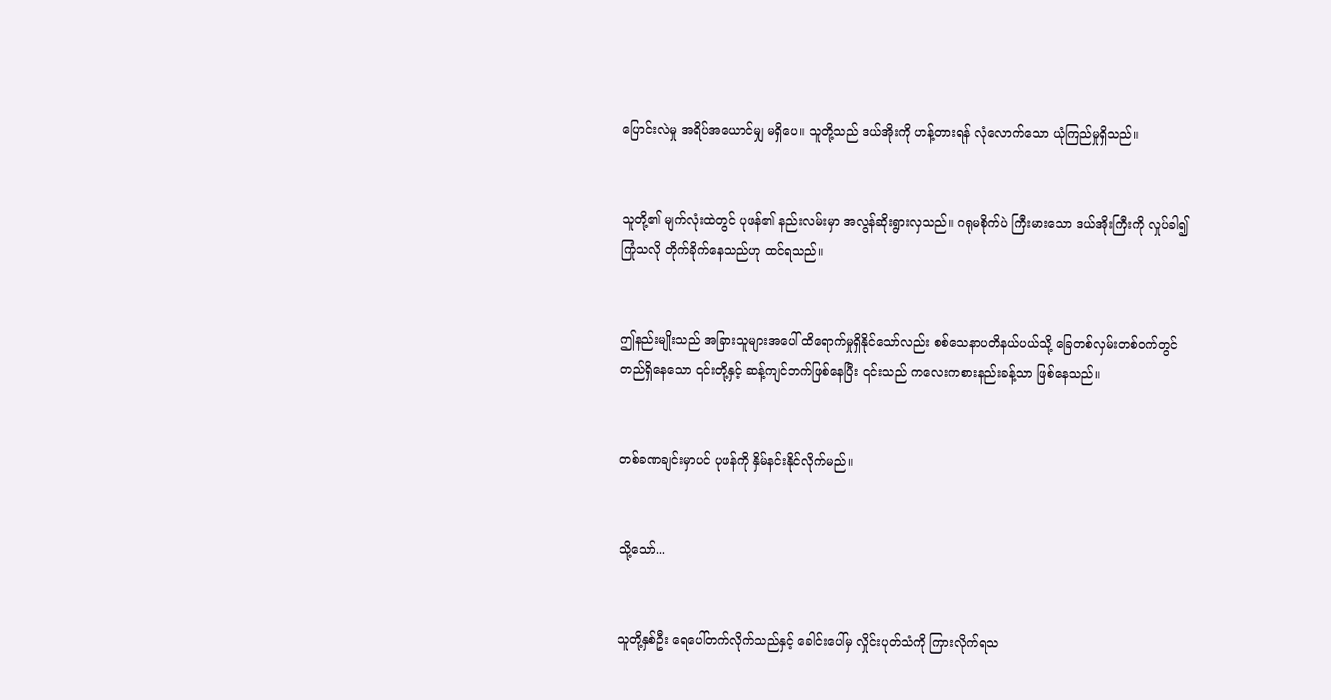ပြောင်းလဲမှု အရိပ်အယောင်မျှ မရှိပေ။ သူတို့သည် ဒယ်အိုးကို ဟန့်တားရန် လုံလောက်သော ယုံကြည်မှုရှိသည်။


သူတို့၏ မျက်လုံးထဲတွင် ပုဖန်၏ နည်းလမ်းမှာ အလွန်ဆိုးရွားလှသည်။ ဂရုမစိုက်ပဲ ကြီးမားသော ဒယ်အိုးကြီးကို လှုပ်ခါ၍ ကြုံသလို တိုက်ခိုက်နေသည်ဟု ထင်ရသည်။


ဤနည်းမျိုးသည် အခြားသူများအပေါ် ထိရောက်မှုရှိနိုင်သော်လည်း စစ်သေနာပတိနယ်ပယ်သို့ ခြေတစ်လှမ်းတစ်ဝက်တွင် တည်ရှိနေသော ၎င်းတို့နှင့် ဆန့်ကျင်ဘက်ဖြစ်နေပြီး ၎င်းသည် ကလေးကစားနည်းခန့်သာ ဖြစ်နေသည်။


တစ်ခဏချင်းမှာပင် ပုဖန်ကို နှိမ်နင်းနိုင်လိုက်မည်။


သို့သော်...


သူတို့နှစ်ဦး ရေပေါ်တက်လိုက်သည်နှင့် ခေါင်းပေါ်မှ လှိုင်းပုတ်သံကို ကြားလိုက်ရသ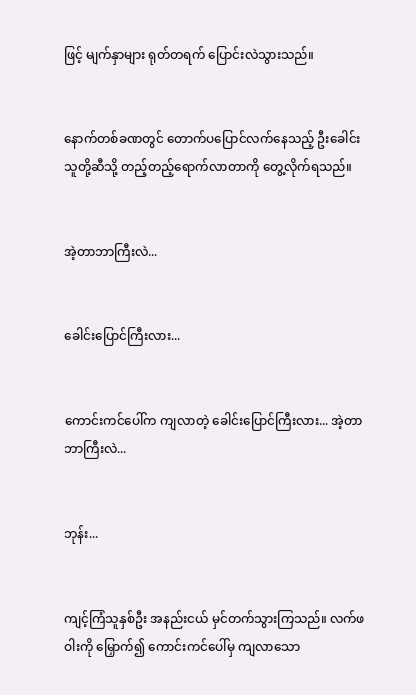ဖြင့် မျက်နှာများ ရုတ်တရက် ပြောင်းလဲသွားသည်။


နောက်တစ်ခဏတွင် တောက်ပပြောင်လက်နေသည့် ဦးခေါင်း သူတို့ဆီသို့ တည့်တည့်ရောက်လာတာကို တွေ့လိုက်ရသည်။


အဲ့တာဘာကြီးလဲ...


ခေါင်းပြောင်ကြီးလား...


ကောင်းကင်ပေါ်က ကျလာတဲ့ ခေါင်းပြောင်ကြီးလား... အဲ့တာဘာကြီးလဲ...


ဘုန်း...


ကျင့်ကြံသူနှစ်ဦး အနည်းငယ် မှင်တက်သွားကြသည်။ လက်ဖဝါးကို မြှောက်၍ ကောင်းကင်ပေါ်မှ ကျလာသော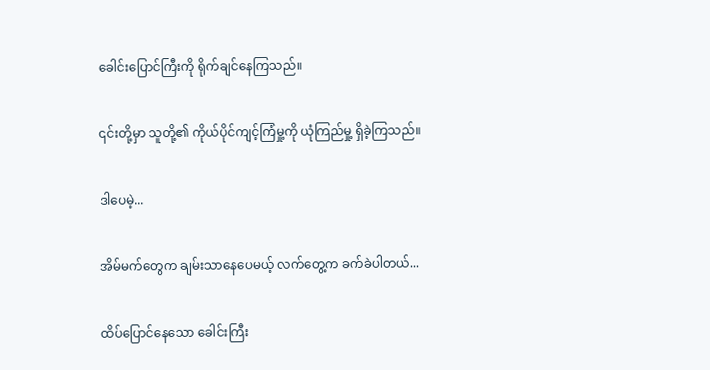ခေါင်းပြောင်ကြီးကို ရိုက်ချင်နေကြသည်။


၎င်းတို့မှာ သူတို့၏ ကိုယ်ပိုင်ကျင့်ကြံမှု့ကို ယုံကြည်မှု့ ရှိခဲ့ကြသည်။


ဒါပေမဲ့...


အိမ်မက်တွေက ချမ်းသာနေပေမယ့် လက်တွေ့က ခက်ခဲပါတယ်...


ထိပ်ပြောင်နေသော ခေါင်းကြီး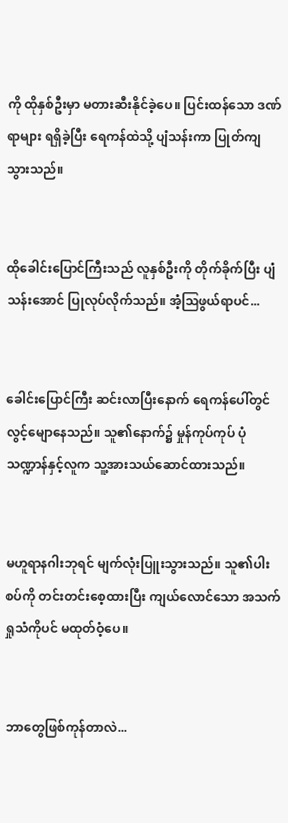ကို ထိုနှစ်ဦးမှာ မတားဆီးနိုင်ခဲ့ပေ။ ပြင်းထန်သော ဒဏ်ရာများ ရရှိခဲ့ပြီး ရေကန်ထဲသို့ ပျံသန်းကာ ပြုတ်ကျသွားသည်။


ထိုခေါင်းပြောင်ကြီးသည် လူနှစ်ဦးကို တိုက်ခိုက်ပြီး ပျံသန်းအောင် ပြုလုပ်လိုက်သည်။ အံ့ဩဖွယ်ရာပင်...


ခေါင်းပြောင်ကြီး ဆင်းလာပြီးနောက် ရေကန်ပေါ်တွင် လွင့်မျောနေသည်။ သူ၏နောက်၌ မှုန်ကုပ်ကုပ် ပုံသဏ္ဍာန်နှင့်လူက သူ့အားသယ်ဆောင်ထားသည်။


မဟူရာနဂါးဘုရင် မျက်လုံးပြူးသွားသည်။ သူ၏ပါးစပ်ကို တင်းတင်းစေ့ထားပြီး ကျယ်လောင်သော အသက်ရှုသံကိုပင် မထုတ်ဝံ့ပေ။


ဘာတွေဖြစ်ကုန်တာလဲ...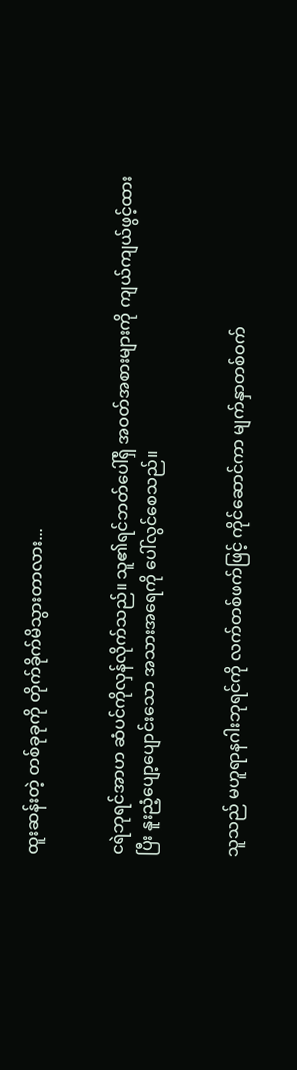ထူးဆန်းတဲ့ တစ်ခုခုကို တိုက်ခိုက်မိသွားတာလား...


ငရဲဘုရင်အာဟ ဆံပင်ကိုလှန်လိုက်သည်။ သူ၏ရင်ဘတ်ပေါ်ရှိ အဝတ်အစားများကို ကျယ်ကျယ်ဖွင့်ထားပြီး နူးညံ့ပျော့ပျောင်းသော အသားအရေကို ပေါ်လွင်စေသည်။


သူသည် မဟူရာနဂါးဘုရင်ကို လက်တစ်ဖက်ဖြင့် ကိုင်ဆောင်ကာ မျက်နှာတစ်ဝက်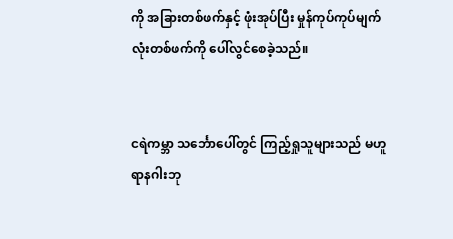ကို အခြားတစ်ဖက်နှင့် ဖုံးအုပ်ပြီး မှုန်ကုပ်ကုပ်မျက်လုံးတစ်ဖက်ကို ပေါ်လွင်စေခဲ့သည်။


ငရဲကမ္ဘာ သင်္ဘောပေါ်တွင် ကြည့်ရှုသူများသည် မဟူရာနဂါးဘု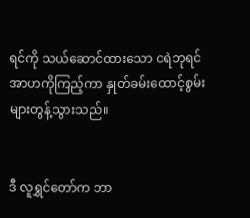ရင်ကို သယ်‌ဆောင်ထားသော ငရဲဘုရင်အာဟကိုကြည့်ကာ နှုတ်ခမ်းထောင့်စွမ်းများတွန့်သွားသည်။


ဒီ လူရွှင်တော်က ဘာ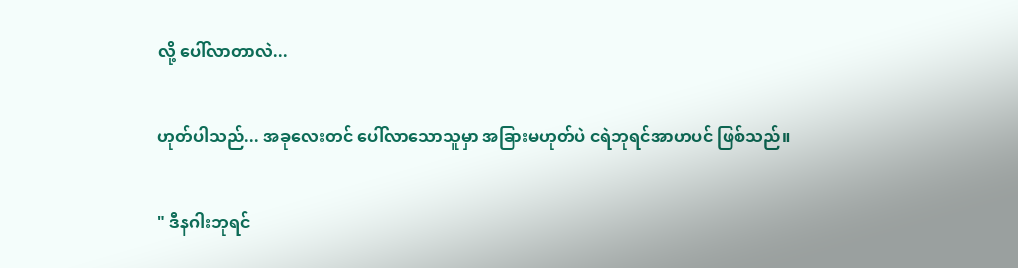လို့ ပေါ်လာတာလဲ...


ဟုတ်ပါသည်... အခုလေးတင် ပေါ်လာသောသူမှာ အခြားမဟုတ်ပဲ ငရဲဘုရင်အာဟပင် ဖြစ်သည်။


" ဒီနဂါးဘုရင်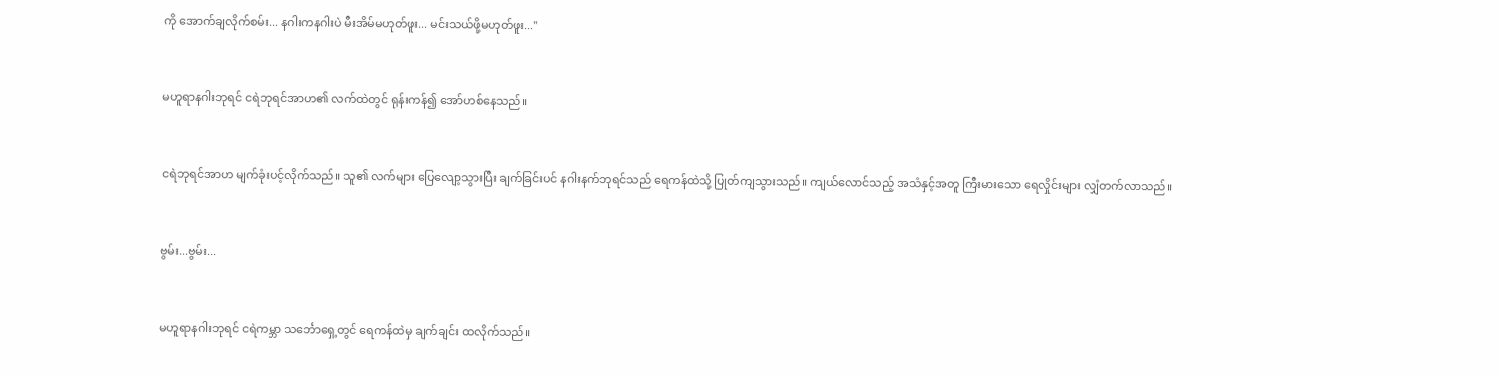ကို အောက်ချလိုက်စမ်း... နဂါးကနဂါးပဲ မီးအိမ်မဟုတ်ဖူး... မင်းသယ်ဖို့မဟုတ်ဖူး..."


မဟူရာနဂါးဘုရင် ငရဲဘုရင်အာဟ၏ လက်ထဲတွင် ရုန်းကန်၍ အော်ဟစ်နေသည်။


ငရဲဘုရင်အာဟ မျက်ခုံးပင့်လိုက်သည်။ သူ၏ လက်များ ပြေလျော့သွားပြီး ချက်ခြင်းပင် နဂါးနက်ဘုရင်သည် ရေကန်ထဲသို့ ပြုတ်ကျသွားသည်။ ကျယ်လောင်သည့် အသံနှင့်အတူ ကြီးမားသော ရေလှိုင်းများ လျှံတက်လာသည်။


ဗွမ်း...ဗွမ်း...


မဟူရာနဂါးဘုရင် ငရဲကမ္ဘာ သင်္ဘောရှေ့တွင် ရေကန်ထဲမှ ချက်ချင်း ထလိုက်သည်။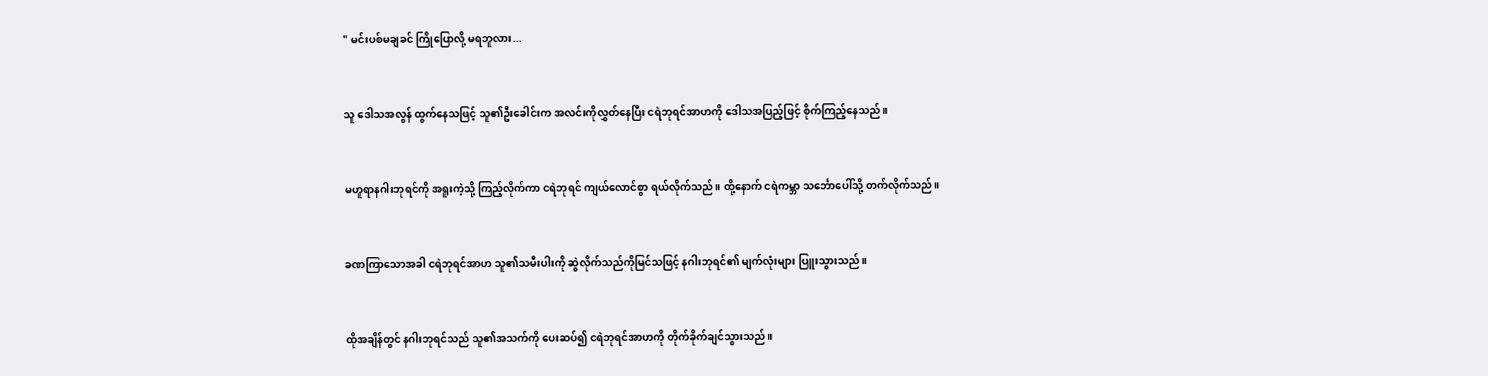" မင်းပစ်မချခင် ကြိုပြောလို့ မရဘူလား...


သူ ဒေါသအလွန် ထွက်နေသဖြင့် သူ၏ဦးခေါင်းက အလင်းကိုလွှတ်နေပြီး ငရဲဘုရင်အာဟကို ဒေါသအပြည့်ဖြင့် စိုက်ကြည့်နေသည်။


မဟူရာနဂါးဘုရင်ကို အရူးကဲ့သို့ ကြည့်လိုက်ကာ ငရဲဘုရင် ကျယ်လောင်စွာ ရယ်လိုက်သည်။ ထို့နောက် ငရဲကမ္ဘာ သင်္ဘောပေါ်သို့ တက်လိုက်သည်။


ခဏကြာသောအခါ ငရဲဘုရင်အာဟ သူ၏သမီးပါးကို ဆွဲလိုက်သည်ကိုမြင်သဖြင့် နဂါးဘုရင်၏ မျက်လုံးများ ပြူးသွားသည်။


ထိုအချိန်တွင် နဂါးဘုရင်သည် သူ၏အသက်ကို ပေးဆပ်၍ ငရဲဘုရင်အာဟကို တိုက်ခိုက်ချင်သွားသည်။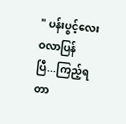" ပန်းပွင့်လေး ဝလာပြန်ပြီ...ကြည့်ရတာ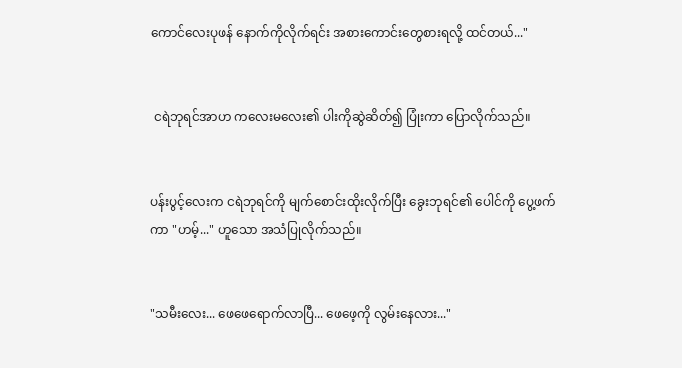ကောင်လေးပုဖန် နောက်ကိုလိုက်ရင်း အစားကောင်းတွေစားရလို့ ထင်တယ်..."


 ငရဲဘုရင်အာဟ ကလေးမလေး၏ ပါးကိုဆွဲဆိတ်၍ ပြုံးကာ ပြောလိုက်သည်။


ပန်းပွင့်လေးက ငရဲဘုရင်ကို မျက်စောင်းထိုးလိုက်ပြီး ‌ခွေးဘုရင်၏ ပေါင်ကို ပွေ့ဖက်ကာ "ဟမ့်..." ဟူသော အသံပြုလိုက်သည်။


"သမီးလေး... ဖေဖေရောက်လာပြီ... ဖေဖေ့ကို လွမ်းနေလား..."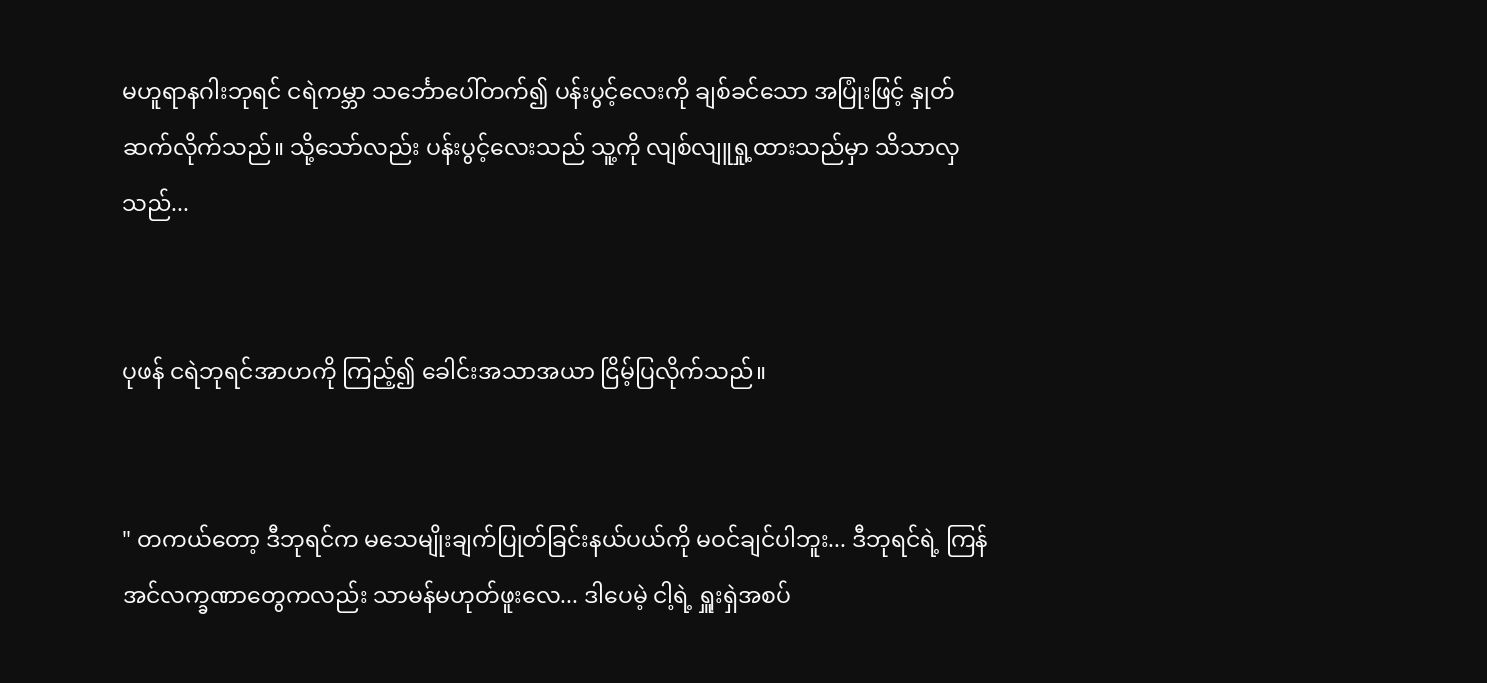မဟူရာနဂါးဘုရင် ငရဲကမ္ဘာ သင်္ဘောပေါ်တက်၍ ပန်းပွင့်လေးကို ချစ်ခင်သော အပြုံးဖြင့် နှုတ်ဆက်လိုက်သည်။ သို့သော်လည်း ပန်းပွင့်လေးသည် သူ့ကို လျစ်လျူရှု့ထားသည်မှာ သိသာလှသည်...


ပုဖန် ငရဲဘုရင်အာဟကို ကြည့်၍ ခေါင်းအသာအယာ ငြိမ့်ပြလိုက်သည်။


" တကယ်တော့ ဒီဘုရင်က မသေမျိုးချက်ပြုတ်ခြင်းနယ်ပယ်ကို မဝင်ချင်ပါဘူး... ဒီဘုရင်ရဲ့ ကြန်အင်လက္ခဏာတွေကလည်း သာမန်မဟုတ်ဖူးလေ... ဒါပေမဲ့ ငါ့ရဲ့ ရှူးရှဲအစပ်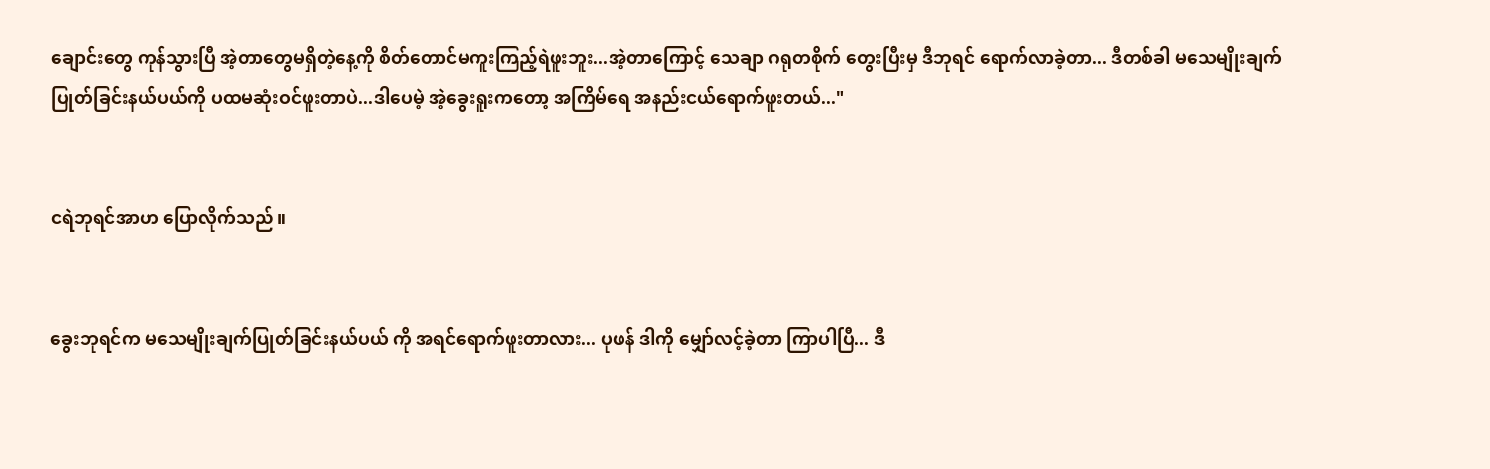ချောင်းတွေ ကုန်သွားပြီ အဲ့တာတွေမရှိတဲ့နေ့ကို စိတ်တောင်မကူးကြည့်ရဲဖူးဘူး...အဲ့တာကြောင့် သေချာ ဂရုတစိုက် တွေးပြီးမှ ဒီဘုရင် ရောက်လာခဲ့တာ... ဒီတစ်ခါ မသေမျိုးချက်ပြုတ်ခြင်းနယ်ပယ်ကို ပထမဆုံးဝင်ဖူးတာပဲ...ဒါပေမဲ့ အဲ့ခွေးရူးကတော့ အကြိမ်ရေ အနည်းငယ်ရောက်ဖူးတယ်..."


ငရဲဘုရင်အာဟ ပြောလိုက်သည်။


ခွေးဘုရင်က မသေမျိုးချက်ပြုတ်ခြင်းနယ်ပယ် ကို အရင်ရောက်ဖူးတာလား... ပုဖန် ဒါကို မျှော်လင့်ခဲ့တာ ကြာပါပြီ... ဒီ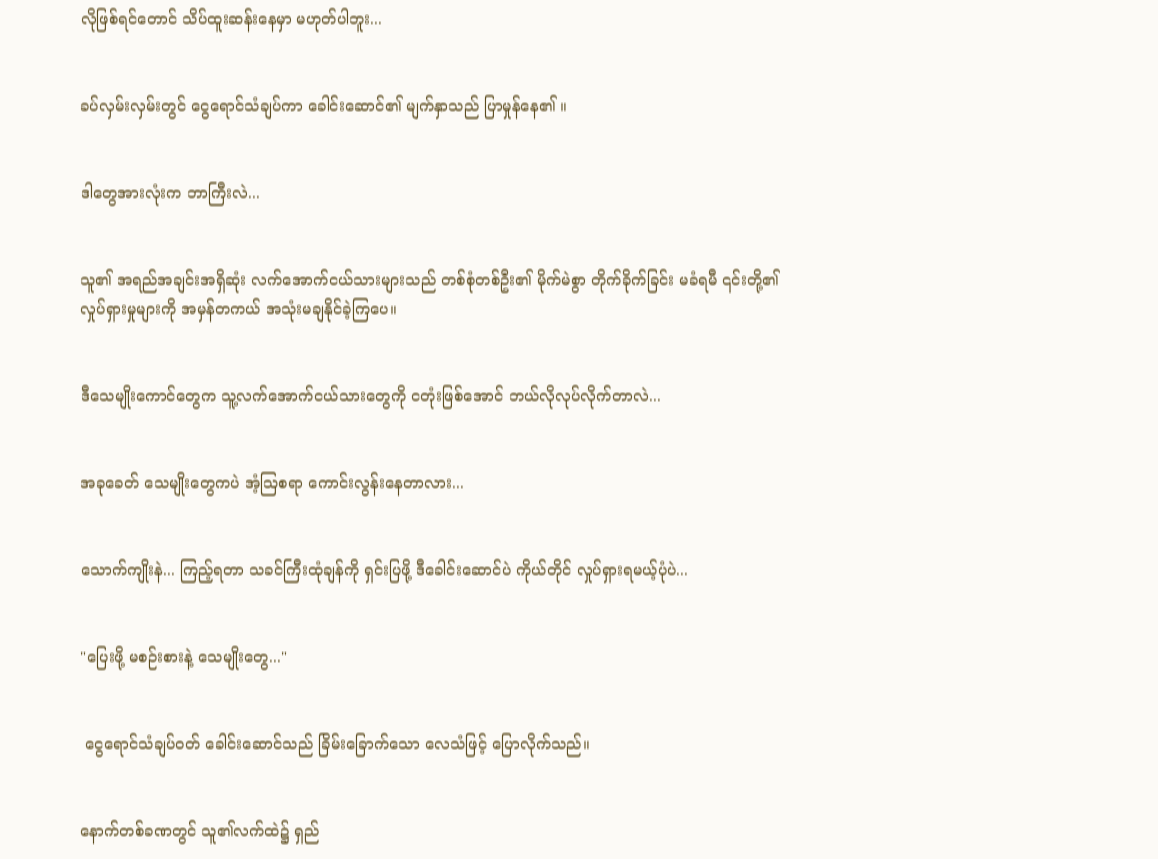လိုဖြစ်ရင်တောင် သိပ်ထူးဆန်းနေမှာ မဟုတ်ပါဘူး...


ခပ်လှမ်းလှမ်းတွင် ငွေရောင်သံချပ်ကာ ခေါင်းဆောင်၏ မျက်နှာသည် ပြာမှုန်နေ၏ ။


ဒါတွေအားလုံးက ဘာကြီးလဲ...


သူ၏ အရည်အချင်းအရှိဆုံး လက်အောက်ငယ်သားများသည် တစ်စုံတစ်ဦး၏ မိုက်မဲစွာ တိုက်ခိုက်ခြင်း မခံရမီ ၎င်းတို့၏ လှုပ်ရှားမှုများကို အမှန်တကယ် အသုံးမချနိုင်ခဲ့ကြပေ။


ဒီသေမျိုးကောင်တွေက သူ့လက်အောက်ငယ်သားတွေကို ငတုံးဖြစ်အောင် ဘယ်လိုလုပ်လိုက်တာလဲ...


အခုခေတ် သေမျိုးတွေကပဲ အံ့ဩစရာ ကောင်းလွန်း‌နေတာလား...


သောက်ကျိုးနဲ... ကြည့်ရတာ သခင်ကြီးထုံချန်ကို ရှင်းပြဖို့ ဒီခေါင်းဆောင်ပဲ ကိုယ်တိုင် လှုပ်ရှားရမယ့်ပုံပဲ...


"ပြေးဖို့ မစဉ်းစားနဲ့ သေမျိုးတွေ..."


 ငွေရောင်သံချပ်ဝတ် ခေါင်းဆောင်သည် ခြိမ်းခြောက်သော လေသံဖြင့် ပြောလိုက်သည်။


နောက်တစ်ခဏတွင် သူ၏လက်ထဲ၌ ရှည်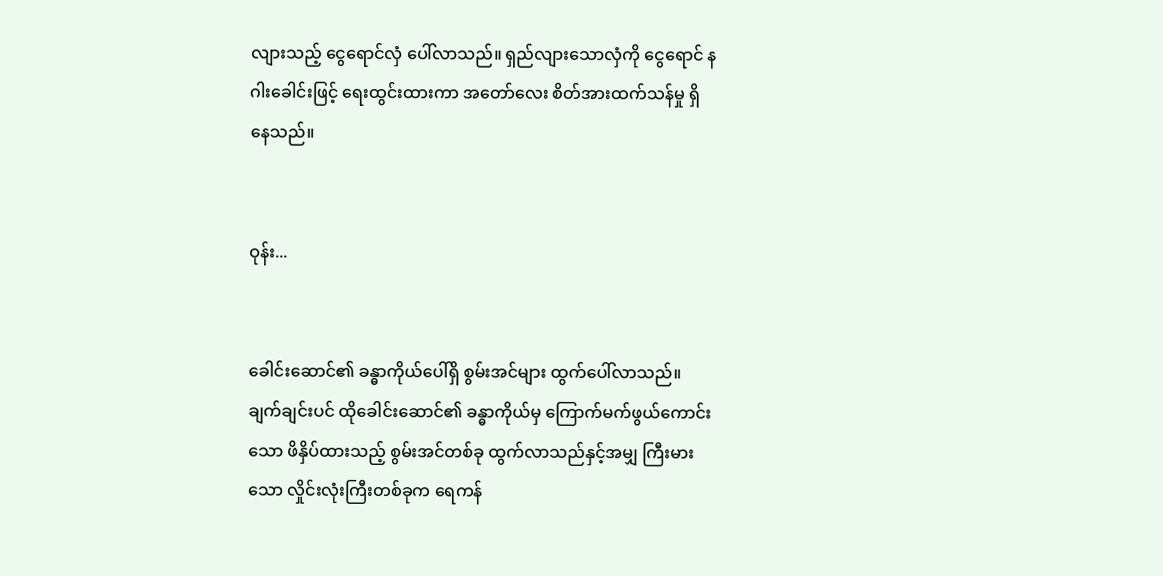လျားသည့် ငွေရောင်လှံ ပေါ်လာသည်။ ရှည်လျားသောလှံကို ငွေရောင် နဂါးခေါင်းဖြင့် ရေးထွင်းထားကာ အတော်လေး စိတ်အားထက်သန်မှု ရှိနေသည်။


ဝုန်း...


ခေါင်းဆောင်၏ ခန္ဓာကိုယ်ပေါ်ရှိ စွမ်းအင်များ ထွက်ပေါ်လာသည်။ ချက်ချင်းပင် ထိုခေါင်းဆောင်၏ ခန္ဓာကိုယ်မှ ကြောက်မက်ဖွယ်ကောင်းသော ဖိနှိပ်ထားသည့် စွမ်းအင်တစ်ခု ထွက်လာသည်နှင့်အမျှ ကြီးမားသော လှိုင်းလုံးကြီးတစ်ခုက ရေကန်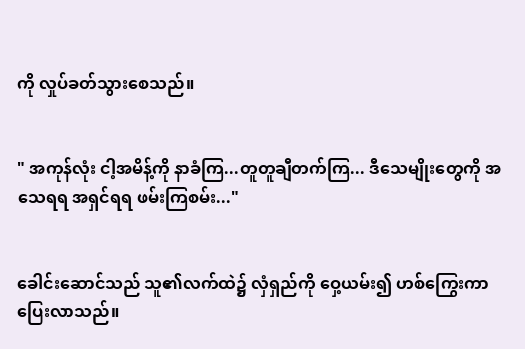ကို လှုပ်ခတ်သွားစေသည်။


" အကုန်လုံး ငါ့အမိန့်ကို နာခံကြ...တူတူချီတက်ကြ... ဒီသေမျိုးတွေကို အသေရရ အရှင်ရရ ဖမ်းကြစမ်း..."


ခေါင်းဆောင်သည် သူ၏လက်ထဲ၌ လှံရှည်ကို ဝှေ့ယမ်း၍ ဟစ်ကြွေးကာ ပြေးလာသည်။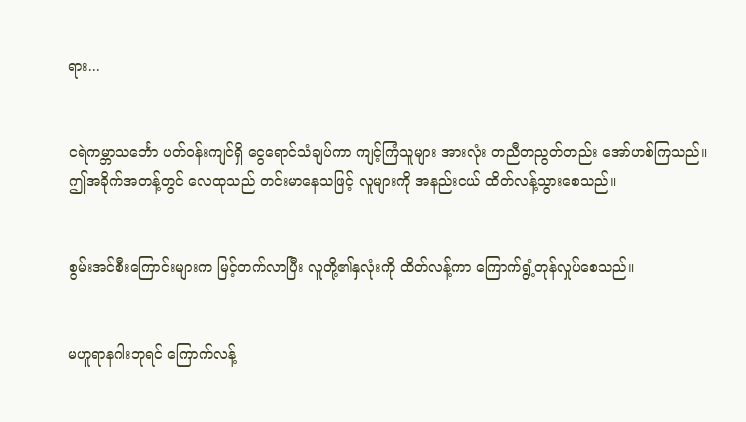ရား...


ငရဲကမ္ဘာသင်္ဘော ပတ်၀န်းကျင်ရှိ ငွေရောင်သံချပ်ကာ ကျင့်ကြံသူများ အားလုံး တညီတညွတ်တည်း အော်ဟစ်ကြသည်။ ဤအခိုက်အတန့်တွင် လေထုသည် တင်းမာနေသဖြင့် လူများကို အနည်းငယ် ထိတ်လန့်သွားစေသည်။


စွမ်းအင်စီးကြောင်းများက မြင့်တက်လာပြီး လူတို့၏နှလုံးကို ထိတ်လန့်ကာ ကြောက်ရွံ့တုန်လှုပ်စေသည်။


မဟူရာနဂါးဘုရင် ကြောက်လန့်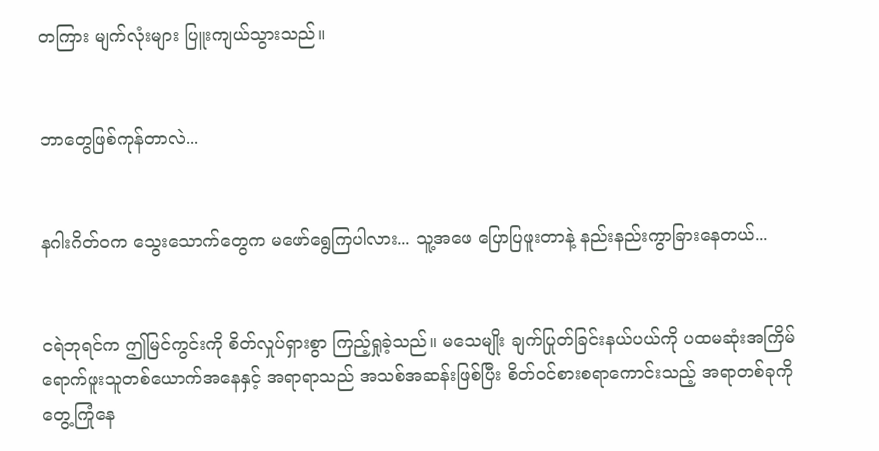တကြား မျက်လုံးများ ပြူးကျယ်သွားသည်။


ဘာတွေဖြစ်ကုန်တာလဲ...


နဂါးဂိတ်ဝက သွေးသောက်တွေက မဖော်ရွေကြပါလား... သူ့အဖေ ပြောပြဖူးတာနဲ့ နည်းနည်းကွာခြားနေတယ်...


ငရဲဘုရင်က ဤမြင်ကွင်းကို စိတ်လှုပ်ရှားစွာ ကြည့်ရှုခဲ့သည်။ မသေမျိုး ချက်ပြုတ်ခြင်းနယ်ပယ်ကို ပထမဆုံးအကြိမ် ရောက်ဖူးသူတစ်ယောက်အနေနှင့် အရာရာသည် အသစ်အဆန်းဖြစ်ပြီး စိတ်ဝင်စားစရာကောင်းသည့် အရာတစ်ခုကို တွေ့ကြုံနေ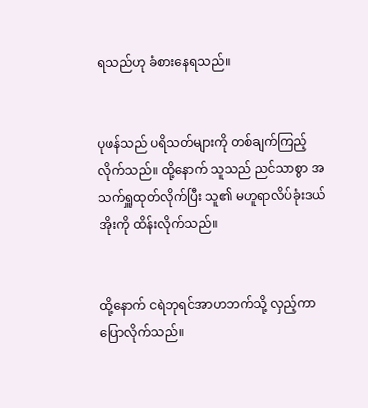ရသည်ဟု ခံစားနေရသည်။


ပုဖန်သည် ပရိသတ်များကို တစ်ချက်ကြည့်လိုက်သည်။ ထို့နောက် သူသည် ညင်သာစွာ အသက်ရှူထုတ်လိုက်ပြီး သူ၏ မဟူရာလိပ်ခုံးဒယ်အိုးကို ထိန်းလိုက်သည်။


ထို့နောက် ငရဲဘုရင်အာဟဘက်သို့ လှည့်ကာပြောလိုက်သည်။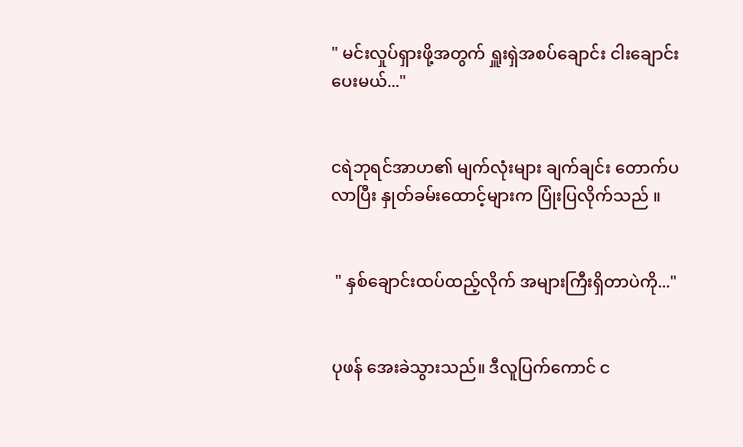" မင်းလှုပ်ရှားဖို့အတွက် ရှူးရှဲအစပ်ချောင်း ငါးချောင်းပေးမယ်..."


ငရဲဘုရင်အာဟ၏ မျက်လုံးများ ချက်ချင်း တောက်ပလာပြီး နှုတ်ခမ်းထောင့်များက ပြုံးပြလိုက်သည် ။


 " နှစ်ချောင်းထပ်ထည့်လိုက် အများကြီးရှိတာပဲကို..."


ပုဖန် အေးခဲသွားသည်။ ဒီလူပြက်ကောင် င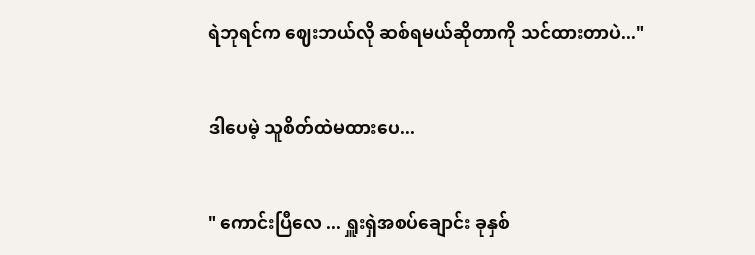ရဲဘုရင်က ဈေးဘယ်လို ဆစ်ရမယ်ဆိုတာကို သင်ထားတာပဲ..."


ဒါပေမဲ့ သူစိတ်ထဲမထားပေ...


" ကောင်းပြီလေ ... ရှူးရှဲအစပ်ချောင်း ခုနှစ်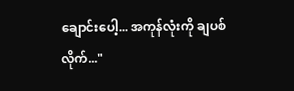ချောင်းပေါ့... အကုန်လုံးကို ချပစ်လိုက်..."